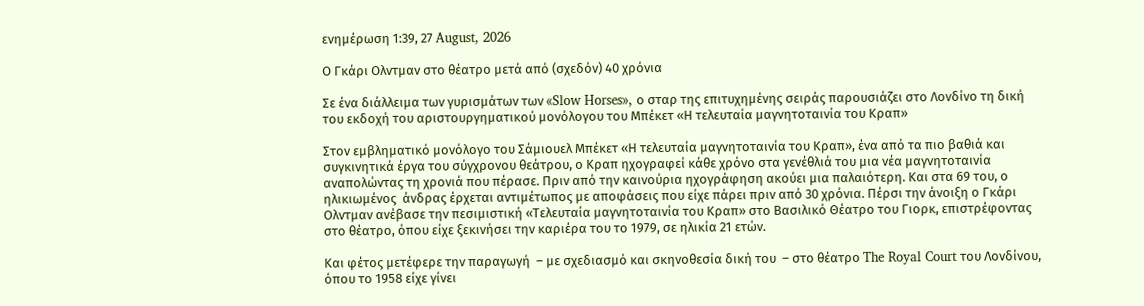ενημέρωση 1:39, 27 August, 2026

Ο Γκάρι Ολντμαν στο θέατρο μετά από (σχεδόν) 40 χρόνια

Σε ένα διάλλειμα των γυρισμάτων των «Slow Horses», ο σταρ της επιτυχημένης σειράς παρουσιάζει στο Λονδίνο τη δική του εκδοχή του αριστουργηματικού μονόλογου του Μπέκετ «Η τελευταία μαγνητοταινία του Κραπ»

Στον εμβληματικό μονόλογο του Σάμιουελ Μπέκετ «Η τελευταία μαγνητοταινία του Κραπ», ένα από τα πιο βαθιά και συγκινητικά έργα του σύγχρονου θεάτρου, ο Κραπ ηχογραφεί κάθε χρόνο στα γενέθλιά του μια νέα μαγνητοταινία αναπολώντας τη χρονιά που πέρασε. Πριν από την καινούρια ηχογράφηση ακούει μια παλαιότερη. Και στα 69 του, ο ηλικιωμένος  άνδρας έρχεται αντιμέτωπος με αποφάσεις που είχε πάρει πριν από 30 χρόνια. Πέρσι την άνοιξη ο Γκάρι Ολντμαν ανέβασε την πεσιμιστική «Τελευταία μαγνητοταινία του Κραπ» στο Βασιλικό Θέατρο του Γιορκ, επιστρέφοντας στο θέατρο, όπου είχε ξεκινήσει την καριέρα του το 1979, σε ηλικία 21 ετών.

Και φέτος μετέφερε την παραγωγή  – με σχεδιασμό και σκηνοθεσία δική του  – στο θέατρο The Royal Court του Λονδίνου, όπου το 1958 είχε γίνει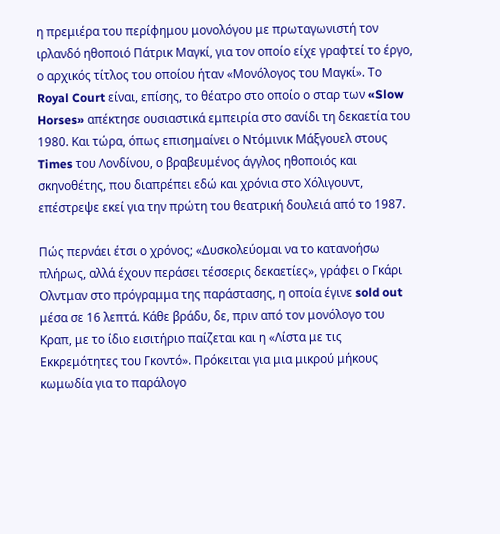η πρεμιέρα του περίφημου μονολόγου με πρωταγωνιστή τον ιρλανδό ηθοποιό Πάτρικ Μαγκί, για τον οποίο είχε γραφτεί το έργο, ο αρχικός τίτλος του οποίου ήταν «Μονόλογος του Μαγκί». Το Royal Court είναι, επίσης, το θέατρο στο οποίο ο σταρ των «Slow Horses» απέκτησε ουσιαστικά εμπειρία στο σανίδι τη δεκαετία του 1980. Και τώρα, όπως επισημαίνει ο Ντόμινικ Μάξγουελ στους Times του Λονδίνου, ο βραβευμένος άγγλος ηθοποιός και σκηνοθέτης, που διαπρέπει εδώ και χρόνια στο Χόλιγουντ, επέστρεψε εκεί για την πρώτη του θεατρική δουλειά από το 1987.

Πώς περνάει έτσι ο χρόνος; «Δυσκολεύομαι να το κατανοήσω πλήρως, αλλά έχουν περάσει τέσσερις δεκαετίες», γράφει ο Γκάρι Ολντμαν στο πρόγραμμα της παράστασης, η οποία έγινε sold out μέσα σε 16 λεπτά. Κάθε βράδυ, δε, πριν από τον μονόλογο του Κραπ, με το ίδιο εισιτήριο παίζεται και η «Λίστα με τις Εκκρεμότητες του Γκοντό». Πρόκειται για μια μικρού μήκους κωμωδία για το παράλογο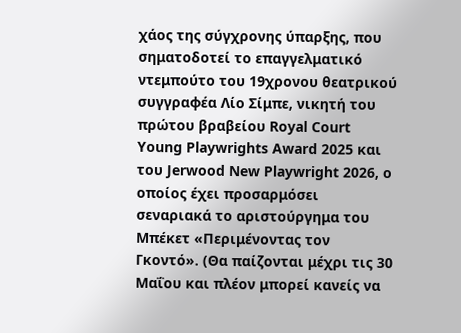χάος της σύγχρονης ύπαρξης, που σηματοδοτεί το επαγγελματικό ντεμπούτο του 19χρονου θεατρικού συγγραφέα Λίο Σίμπε, νικητή του πρώτου βραβείου Royal Court Young Playwrights Award 2025 και του Jerwood New Playwright 2026, ο οποίος έχει προσαρμόσει σεναριακά το αριστούργημα του Μπέκετ «Περιμένοντας τον Γκοντό». (Θα παίζονται μέχρι τις 30 Μαΐου και πλέον μπορεί κανείς να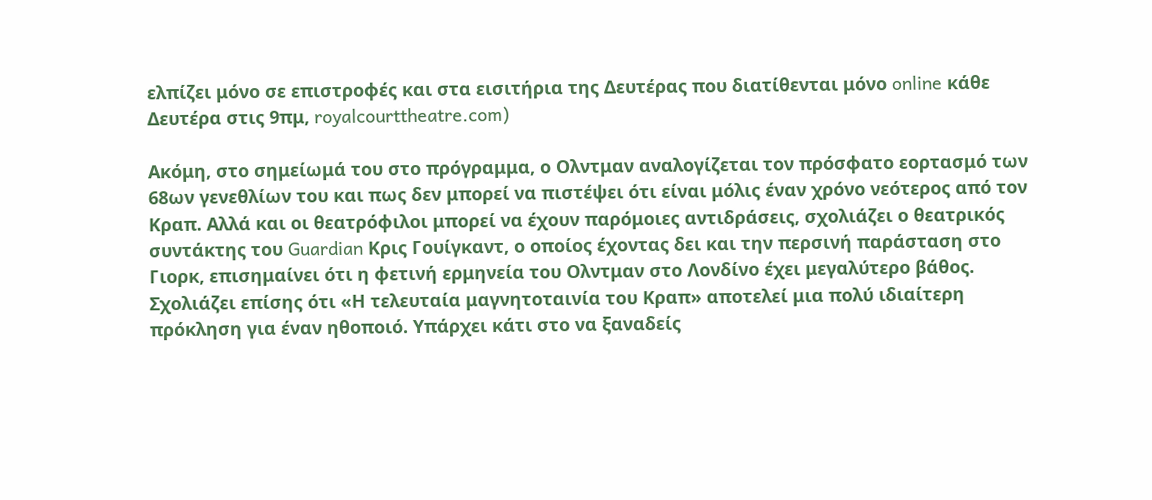ελπίζει μόνο σε επιστροφές και στα εισιτήρια της Δευτέρας που διατίθενται μόνο online κάθε Δευτέρα στις 9πμ, royalcourttheatre.com)

Ακόμη, στο σημείωμά του στο πρόγραμμα, ο Ολντμαν αναλογίζεται τον πρόσφατο εορτασμό των 68ων γενεθλίων του και πως δεν μπορεί να πιστέψει ότι είναι μόλις έναν χρόνο νεότερος από τον Κραπ. Αλλά και οι θεατρόφιλοι μπορεί να έχουν παρόμοιες αντιδράσεις, σχολιάζει ο θεατρικός συντάκτης του Guardian Κρις Γουίγκαντ, ο οποίος έχοντας δει και την περσινή παράσταση στο Γιορκ, επισημαίνει ότι η φετινή ερμηνεία του Ολντμαν στο Λονδίνο έχει μεγαλύτερο βάθος. Σχολιάζει επίσης ότι «Η τελευταία μαγνητοταινία του Κραπ» αποτελεί μια πολύ ιδιαίτερη πρόκληση για έναν ηθοποιό. Υπάρχει κάτι στο να ξαναδείς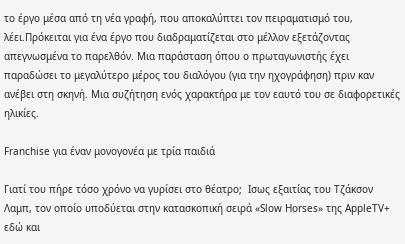το έργο μέσα από τη νέα γραφή, που αποκαλύπτει τον πειραματισμό του, λέει.Πρόκειται για ένα έργο που διαδραματίζεται στο μέλλον εξετάζοντας απεγνωσμένα το παρελθόν. Μια παράσταση όπου ο πρωταγωνιστής έχει παραδώσει το μεγαλύτερο μέρος του διαλόγου (για την ηχογράφηση) πριν καν ανέβει στη σκηνή. Μια συζήτηση ενός χαρακτήρα με τον εαυτό του σε διαφορετικές ηλικίες.

Franchise για έναν μονογονέα με τρία παιδιά

Γιατί του πήρε τόσο χρόνο να γυρίσει στο θέατρο;  Ισως εξαιτίας του Τζάκσον Λαμπ, τον οποίο υποδύεται στην κατασκοπική σειρά «Slow Horses» της AppleTV+ εδώ και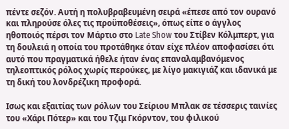πέντε σεζόν. Αυτή η πολυβραβευμένη σειρά «έπεσε από τον ουρανό και πληρούσε όλες τις προϋποθέσεις», όπως είπε ο άγγλος ηθοποιός πέρσι τον Μάρτιο στο Late Show του Στίβεν Κόλμπερτ, για τη δουλειά η οποία του προτάθηκε όταν είχε πλέον αποφασίσει ότι αυτό που πραγματικά ήθελε ήταν ένας επαναλαμβανόμενος τηλεοπτικός ρόλος χωρίς περούκες, με λίγο μακιγιάζ και ιδανικά με τη δική του λονδρέζικη προφορά.

Ισως και εξαιτίας των ρόλων του Σείριου Μπλακ σε τέσσερις ταινίες του «Χάρι Πότερ» και του Τζιμ Γκόρντον, του φιλικού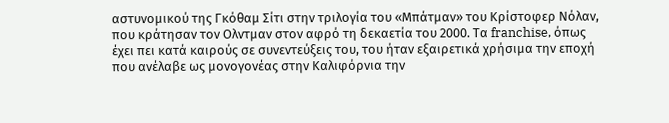αστυνομικού της Γκόθαμ Σίτι στην τριλογία του «Μπάτμαν» του Κρίστοφερ Νόλαν, που κράτησαν τον Ολντμαν στον αφρό τη δεκαετία του 2000. Τα franchise, όπως έχει πει κατά καιρούς σε συνεντεύξεις του, του ήταν εξαιρετικά χρήσιμα την εποχή που ανέλαβε ως μονογονέας στην Καλιφόρνια την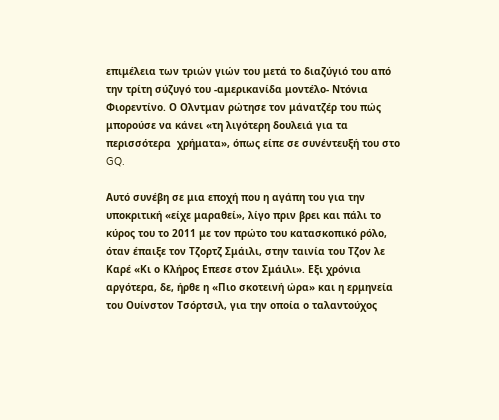επιμέλεια των τριών γιών του μετά το διαζύγιό του από την τρίτη σύζυγό του -αμερικανίδα μοντέλο- Ντόνια Φιορεντίνο. Ο Ολντμαν ρώτησε τον μάνατζέρ του πώς μπορούσε να κάνει «τη λιγότερη δουλειά για τα περισσότερα  χρήματα», όπως είπε σε συνέντευξή του στο GQ.

Αυτό συνέβη σε μια εποχή που η αγάπη του για την υποκριτική «είχε μαραθεί», λίγο πριν βρει και πάλι το κύρος του το 2011 με τον πρώτο του κατασκοπικό ρόλο, όταν έπαιξε τον Τζορτζ Σμάιλι, στην ταινία του Τζον λε Καρέ «Κι ο Κλήρος Επεσε στον Σμάιλι». Εξι χρόνια αργότερα, δε, ήρθε η «Πιο σκοτεινή ώρα» και η ερμηνεία του Ουίνστον Τσόρτσιλ, για την οποία ο ταλαντούχος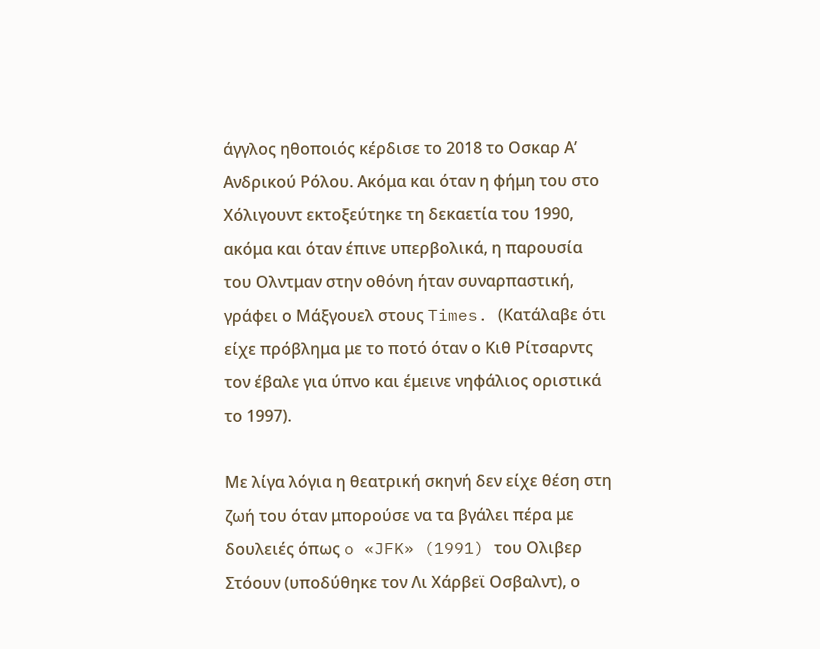άγγλος ηθοποιός κέρδισε το 2018 το Οσκαρ Α’ Ανδρικού Ρόλου. Ακόμα και όταν η φήμη του στο Χόλιγουντ εκτοξεύτηκε τη δεκαετία του 1990, ακόμα και όταν έπινε υπερβολικά, η παρουσία του Ολντμαν στην οθόνη ήταν συναρπαστική, γράφει ο Μάξγουελ στους Times. (Κατάλαβε ότι είχε πρόβλημα με το ποτό όταν ο Κιθ Ρίτσαρντς τον έβαλε για ύπνο και έμεινε νηφάλιος οριστικά το 1997).

Με λίγα λόγια η θεατρική σκηνή δεν είχε θέση στη ζωή του όταν μπορούσε να τα βγάλει πέρα με δουλειές όπως o «JFK» (1991) του Ολιβερ Στόουν (υποδύθηκε τον Λι Χάρβεϊ Οσβαλντ), ο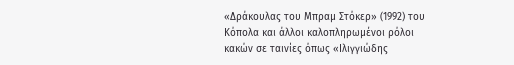«Δράκουλας του Μπραμ Στόκερ» (1992) του Κόπολα και άλλοι καλοπληρωμένοι ρόλοι κακών σε ταινίες όπως «Ιλιγγιώδης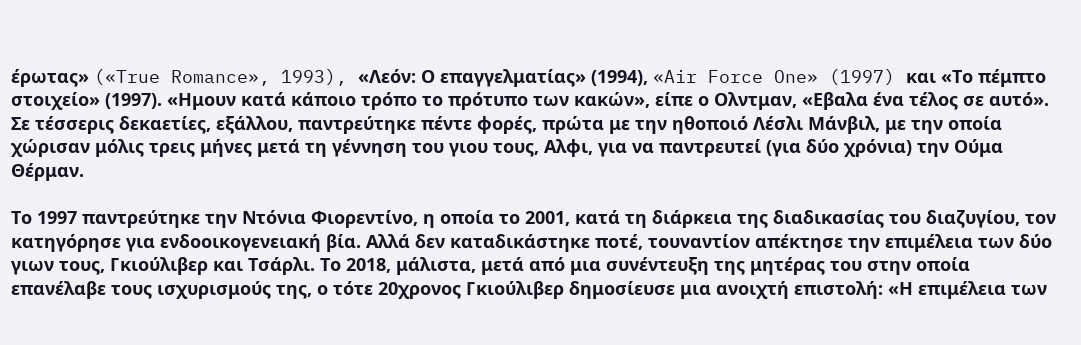έρωτας» («True Romance», 1993), «Λεόν: Ο επαγγελματίας» (1994), «Air Force One» (1997) και «Το πέμπτο στοιχείο» (1997). «Ημουν κατά κάποιο τρόπο το πρότυπο των κακών», είπε ο Ολντμαν, «Εβαλα ένα τέλος σε αυτό». Σε τέσσερις δεκαετίες, εξάλλου, παντρεύτηκε πέντε φορές, πρώτα με την ηθοποιό Λέσλι Μάνβιλ, με την οποία χώρισαν μόλις τρεις μήνες μετά τη γέννηση του γιου τους, Αλφι, για να παντρευτεί (για δύο χρόνια) την Ούμα Θέρμαν.

Το 1997 παντρεύτηκε την Ντόνια Φιορεντίνο, η οποία το 2001, κατά τη διάρκεια της διαδικασίας του διαζυγίου, τον κατηγόρησε για ενδοοικογενειακή βία. Αλλά δεν καταδικάστηκε ποτέ, τουναντίον απέκτησε την επιμέλεια των δύο γιων τους, Γκιούλιβερ και Τσάρλι. Το 2018, μάλιστα, μετά από μια συνέντευξη της μητέρας του στην οποία επανέλαβε τους ισχυρισμούς της, ο τότε 20χρονος Γκιούλιβερ δημοσίευσε μια ανοιχτή επιστολή: «Η επιμέλεια των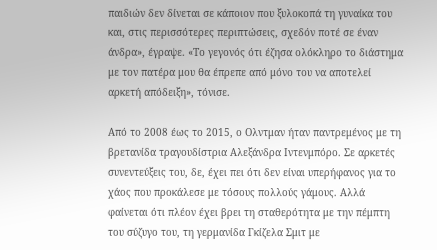παιδιών δεν δίνεται σε κάποιον που ξυλοκοπά τη γυναίκα του και, στις περισσότερες περιπτώσεις, σχεδόν ποτέ σε έναν άνδρα», έγραψε. «Το γεγονός ότι έζησα ολόκληρο το διάστημα με τον πατέρα μου θα έπρεπε από μόνο του να αποτελεί αρκετή απόδειξη», τόνισε.

Από το 2008 έως το 2015, ο Ολντμαν ήταν παντρεμένος με τη βρετανίδα τραγουδίστρια Αλεξάνδρα Ιντενμπόρο. Σε αρκετές συνεντεύξεις του, δε, έχει πει ότι δεν είναι υπερήφανος για το χάος που προκάλεσε με τόσους πολλούς γάμους. Αλλά φαίνεται ότι πλέον έχει βρει τη σταθερότητα με την πέμπτη του σύζυγο του, τη γερμανίδα Γκίζελα Σμιτ με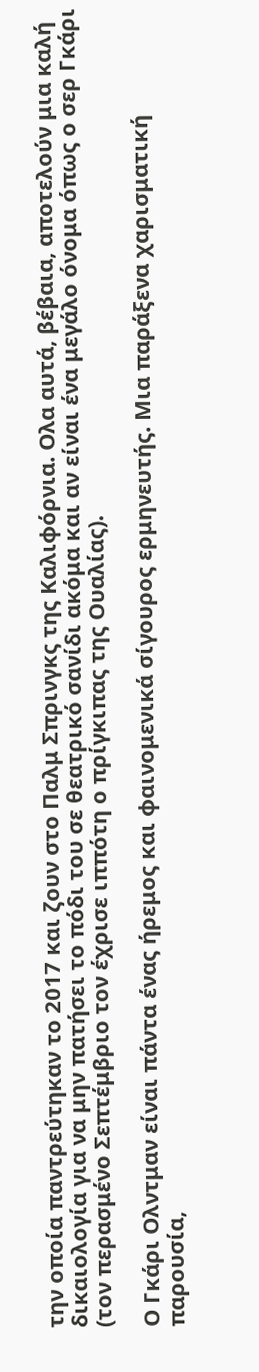την οποία παντρεύτηκαν το 2017 και ζουν στο Παλμ Σπρινγκς της Καλιφόρνια. Ολα αυτά, βέβαια, αποτελούν μια καλή δικαιολογία για να μην πατήσει το πόδι του σε θεατρικό σανίδι ακόμα και αν είναι ένα μεγάλο όνομα όπως ο σερ Γκάρι (τον περασμένο Σεπτέμβριο τον έχρισε ιππότη ο πρίγκιπας της Ουαλίας).

Ο Γκάρι Ολντμαν είναι πάντα ένας ήρεμος και φαινομενικά σίγουρος ερμηνευτής. Μια παράξενα χαρισματική παρουσία,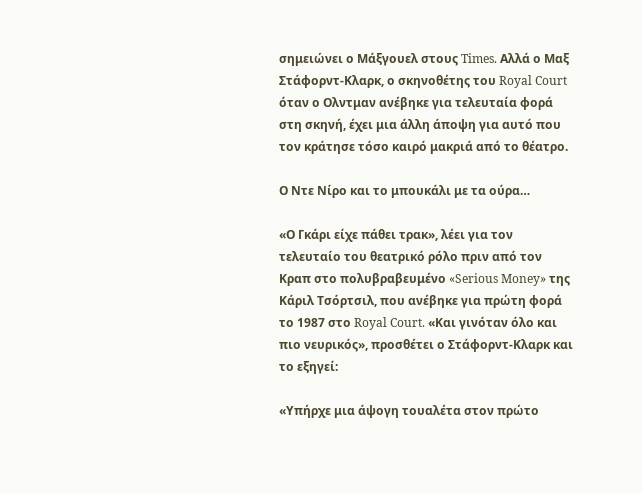σημειώνει ο Μάξγουελ στους Times. Αλλά ο Μαξ Στάφορντ-Κλαρκ, ο σκηνοθέτης του Royal Court όταν ο Ολντμαν ανέβηκε για τελευταία φορά στη σκηνή, έχει μια άλλη άποψη για αυτό που τον κράτησε τόσο καιρό μακριά από το θέατρο.

Ο Ντε Νίρο και το μπουκάλι με τα ούρα…

«Ο Γκάρι είχε πάθει τρακ», λέει για τον τελευταίο του θεατρικό ρόλο πριν από τον Κραπ στο πολυβραβευμένο «Serious Money» της Κάριλ Τσόρτσιλ, που ανέβηκε για πρώτη φορά το 1987 στο Royal Court. «Και γινόταν όλο και πιο νευρικός», προσθέτει ο Στάφορντ-Κλαρκ και το εξηγεί:

«Υπήρχε μια άψογη τουαλέτα στον πρώτο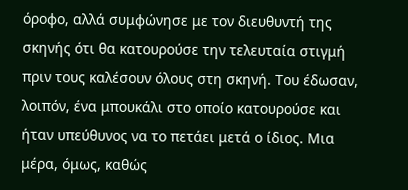όροφο, αλλά συμφώνησε με τον διευθυντή της σκηνής ότι θα κατουρούσε την τελευταία στιγμή πριν τους καλέσουν όλους στη σκηνή. Του έδωσαν, λοιπόν, ένα μπουκάλι στο οποίο κατουρούσε και ήταν υπεύθυνος να το πετάει μετά ο ίδιος. Μια μέρα, όμως, καθώς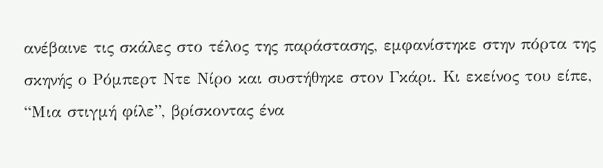ανέβαινε τις σκάλες στο τέλος της παράστασης, εμφανίστηκε στην πόρτα της σκηνής ο Ρόμπερτ Ντε Νίρο και συστήθηκε στον Γκάρι. Κι εκείνος του είπε, “Μια στιγμή φίλε”, βρίσκοντας ένα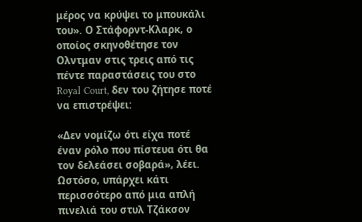μέρος να κρύψει το μπουκάλι του». Ο Στάφορντ-Κλαρκ, ο οποίος σκηνοθέτησε τον Ολντμαν στις τρεις από τις πέντε παραστάσεις του στο Royal Court, δεν του ζήτησε ποτέ να επιστρέψει:

«Δεν νομίζω ότι είχα ποτέ έναν ρόλο που πίστευα ότι θα τον δελεάσει σοβαρά», λέει. Ωστόσο, υπάρχει κάτι περισσότερο από μια απλή πινελιά του στυλ Τζάκσον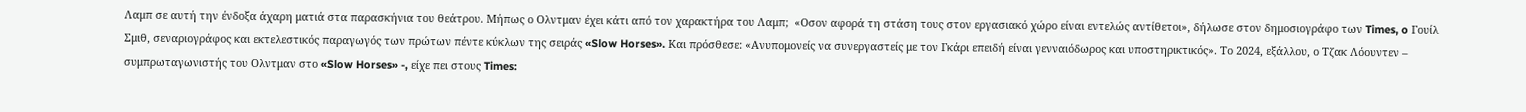Λαμπ σε αυτή την ένδοξα άχαρη ματιά στα παρασκήνια του θεάτρου. Μήπως ο Ολντμαν έχει κάτι από τον χαρακτήρα του Λαμπ;  «Οσον αφορά τη στάση τους στον εργασιακό χώρο είναι εντελώς αντίθετοι», δήλωσε στον δημοσιογράφο των Times, o Γουίλ Σμιθ, σεναριογράφος και εκτελεστικός παραγωγός των πρώτων πέντε κύκλων της σειράς «Slow Horses». Και πρόσθεσε: «Ανυπομονείς να συνεργαστείς με τον Γκάρι επειδή είναι γενναιόδωρος και υποστηρικτικός». Το 2024, εξάλλου, ο Τζακ Λόουντεν – συμπρωταγωνιστής του Ολντμαν στο «Slow Horses» -, είχε πει στους Times: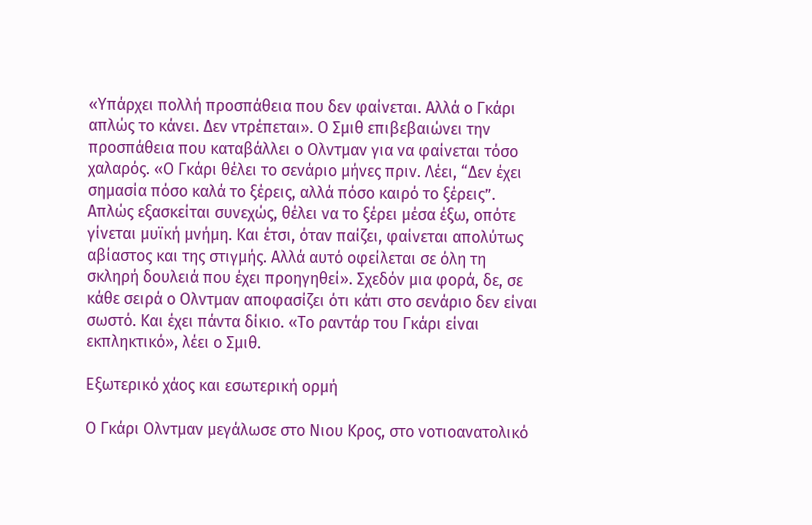«Υπάρχει πολλή προσπάθεια που δεν φαίνεται. Αλλά ο Γκάρι απλώς το κάνει. Δεν ντρέπεται». Ο Σμιθ επιβεβαιώνει την προσπάθεια που καταβάλλει ο Ολντμαν για να φαίνεται τόσο χαλαρός. «Ο Γκάρι θέλει το σενάριο μήνες πριν. Λέει, “Δεν έχει σημασία πόσο καλά το ξέρεις, αλλά πόσο καιρό το ξέρεις”. Απλώς εξασκείται συνεχώς, θέλει να το ξέρει μέσα έξω, οπότε γίνεται μυϊκή μνήμη. Και έτσι, όταν παίζει, φαίνεται απολύτως αβίαστος και της στιγμής. Αλλά αυτό οφείλεται σε όλη τη σκληρή δουλειά που έχει προηγηθεί». Σχεδόν μια φορά, δε, σε κάθε σειρά ο Ολντμαν αποφασίζει ότι κάτι στο σενάριο δεν είναι σωστό. Και έχει πάντα δίκιο. «Το ραντάρ του Γκάρι είναι εκπληκτικό», λέει ο Σμιθ.

Εξωτερικό χάος και εσωτερική ορμή

Ο Γκάρι Ολντμαν μεγάλωσε στο Νιου Κρος, στο νοτιοανατολικό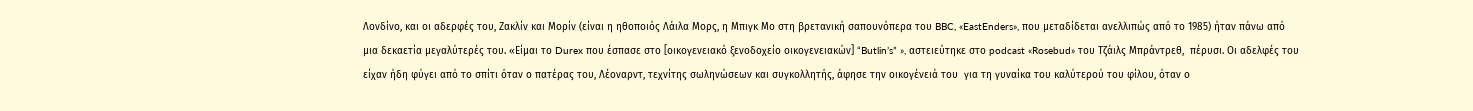Λονδίνο, και οι αδερφές του, Ζακλίν και Μορίν (είναι η ηθοποιός Λάιλα Μορς, η Μπιγκ Μο στη βρετανική σαπουνόπερα του BBC, «EastEnders», που μεταδίδεται ανελλιπώς από το 1985) ήταν πάνω από μια δεκαετία μεγαλύτερές του. «Είμαι το Durex που έσπασε στο [οικογενειακό ξενοδοχείο οικογενειακών] “Butlin’s” », αστειεύτηκε στο podcast «Rosebud» του Τζάιλς Μπράντρεθ,  πέρυσι. Οι αδελφές του είχαν ήδη φύγει από το σπίτι όταν ο πατέρας του, Λέοναρντ, τεχνίτης σωληνώσεων και συγκολλητής, άφησε την οικογένειά του  για τη γυναίκα του καλύτερού του φίλου, όταν ο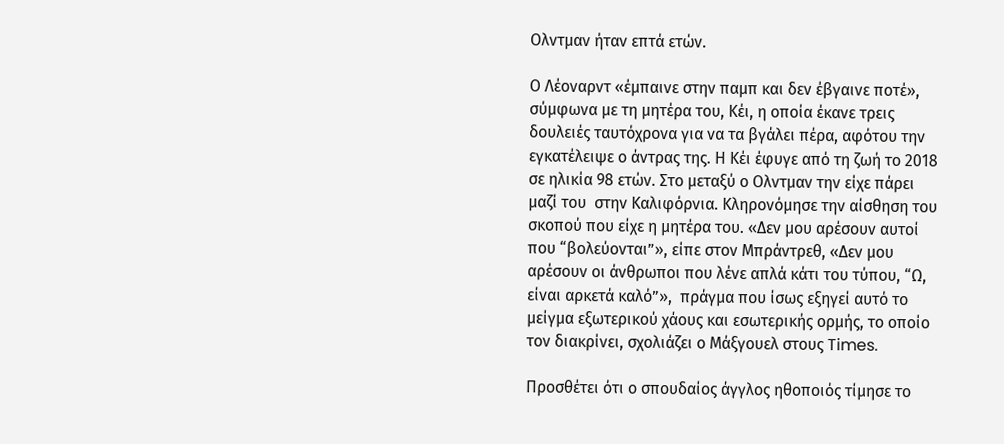Ολντμαν ήταν επτά ετών.

Ο Λέοναρντ «έμπαινε στην παμπ και δεν έβγαινε ποτέ», σύμφωνα με τη μητέρα του, Κέι, η οποία έκανε τρεις δουλειές ταυτόχρονα για να τα βγάλει πέρα, αφότου την εγκατέλειψε ο άντρας της. Η Κέι έφυγε από τη ζωή το 2018 σε ηλικία 98 ετών. Στο μεταξύ ο Ολντμαν την είχε πάρει μαζί του  στην Καλιφόρνια. Κληρονόμησε την αίσθηση του σκοπού που είχε η μητέρα του. «Δεν μου αρέσουν αυτοί που “βολεύονται”», είπε στον Μπράντρεθ, «Δεν μου αρέσουν οι άνθρωποι που λένε απλά κάτι του τύπου, “Ω, είναι αρκετά καλό”»,  πράγμα που ίσως εξηγεί αυτό το μείγμα εξωτερικού χάους και εσωτερικής ορμής, το οποίο τον διακρίνει, σχολιάζει ο Μάξγουελ στους Times.

Προσθέτει ότι ο σπουδαίος άγγλος ηθοποιός τίμησε το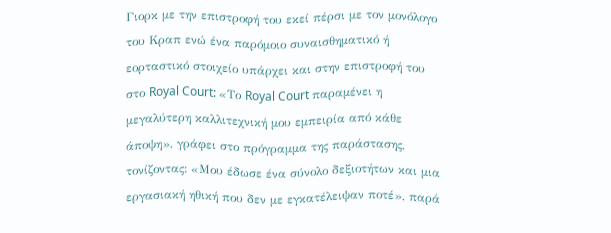Γιορκ με την επιστροφή του εκεί πέρσι με τον μονόλογο του Κραπ ενώ ένα παρόμοιο συναισθηματικό ή εορταστικό στοιχείο υπάρχει και στην επιστροφή του στο Royal Court: «Το Royal Court παραμένει η μεγαλύτερη καλλιτεχνική μου εμπειρία από κάθε άποψη», γράφει στο πρόγραμμα της παράστασης, τονίζοντας: «Μου έδωσε ένα σύνολο δεξιοτήτων και μια εργασιακή ηθική που δεν με εγκατέλειψαν ποτέ», παρά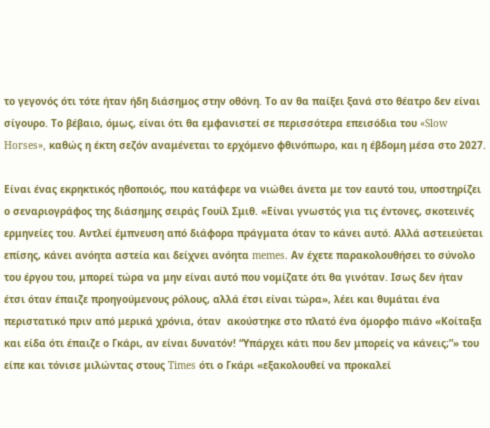το γεγονός ότι τότε ήταν ήδη διάσημος στην οθόνη. Το αν θα παίξει ξανά στο θέατρο δεν είναι σίγουρο. Το βέβαιο, όμως, είναι ότι θα εμφανιστεί σε περισσότερα επεισόδια του «Slow Horses», καθώς η έκτη σεζόν αναμένεται το ερχόμενο φθινόπωρο, και η έβδομη μέσα στο 2027.

Είναι ένας εκρηκτικός ηθοποιός, που κατάφερε να νιώθει άνετα με τον εαυτό του, υποστηρίζει ο σεναριογράφος της διάσημης σειράς Γουίλ Σμιθ. «Είναι γνωστός για τις έντονες, σκοτεινές ερμηνείες του. Αντλεί έμπνευση από διάφορα πράγματα όταν το κάνει αυτό. Αλλά αστειεύεται επίσης, κάνει ανόητα αστεία και δείχνει ανόητα memes. Αν έχετε παρακολουθήσει το σύνολο του έργου του, μπορεί τώρα να μην είναι αυτό που νομίζατε ότι θα γινόταν. Ισως δεν ήταν έτσι όταν έπαιζε προηγούμενους ρόλους, αλλά έτσι είναι τώρα», λέει και θυμάται ένα περιστατικό πριν από μερικά χρόνια, όταν  ακούστηκε στο πλατό ένα όμορφο πιάνο «Κοίταξα και είδα ότι έπαιζε ο Γκάρι, αν είναι δυνατόν! “Υπάρχει κάτι που δεν μπορείς να κάνεις;”» του είπε και τόνισε μιλώντας στους Times ότι ο Γκάρι «εξακολουθεί να προκαλεί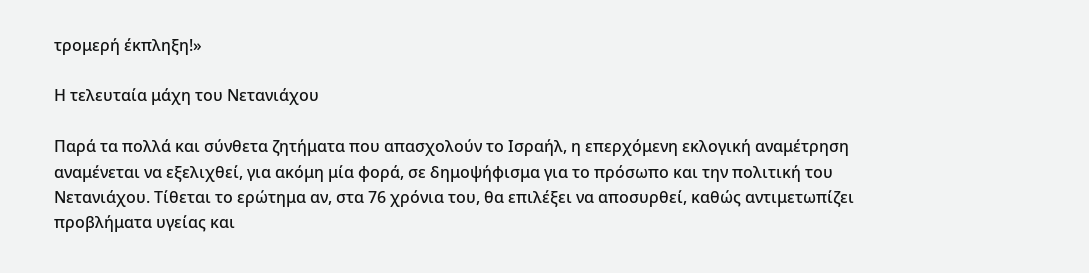τρομερή έκπληξη!»

Η τελευταία μάχη του Νετανιάχου

Παρά τα πολλά και σύνθετα ζητήματα που απασχολούν το Ισραήλ, η επερχόμενη εκλογική αναμέτρηση αναμένεται να εξελιχθεί, για ακόμη μία φορά, σε δημοψήφισμα για το πρόσωπο και την πολιτική του Νετανιάχου. Τίθεται το ερώτημα αν, στα 76 χρόνια του, θα επιλέξει να αποσυρθεί, καθώς αντιμετωπίζει προβλήματα υγείας και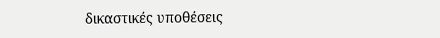δικαστικές υποθέσεις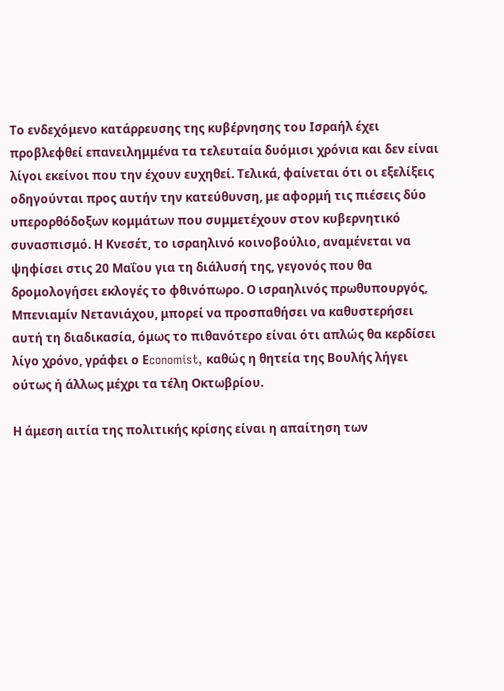Το ενδεχόμενο κατάρρευσης της κυβέρνησης του Ισραήλ έχει προβλεφθεί επανειλημμένα τα τελευταία δυόμισι χρόνια και δεν είναι λίγοι εκείνοι που την έχουν ευχηθεί. Τελικά, φαίνεται ότι οι εξελίξεις οδηγούνται προς αυτήν την κατεύθυνση, με αφορμή τις πιέσεις δύο υπερορθόδοξων κομμάτων που συμμετέχουν στον κυβερνητικό συνασπισμό. Η Κνεσέτ, το ισραηλινό κοινοβούλιο, αναμένεται να ψηφίσει στις 20 Μαΐου για τη διάλυσή της, γεγονός που θα δρομολογήσει εκλογές το φθινόπωρο. Ο ισραηλινός πρωθυπουργός, Μπενιαμίν Νετανιάχου, μπορεί να προσπαθήσει να καθυστερήσει αυτή τη διαδικασία, όμως το πιθανότερο είναι ότι απλώς θα κερδίσει λίγο χρόνο, γράφει ο Εconomist, καθώς η θητεία της Βουλής λήγει ούτως ή άλλως μέχρι τα τέλη Οκτωβρίου.

Η άμεση αιτία της πολιτικής κρίσης είναι η απαίτηση των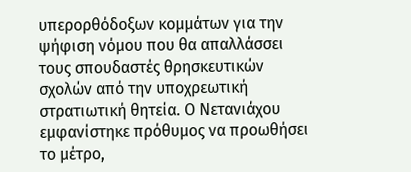υπερορθόδοξων κομμάτων για την ψήφιση νόμου που θα απαλλάσσει τους σπουδαστές θρησκευτικών σχολών από την υποχρεωτική στρατιωτική θητεία. Ο Νετανιάχου εμφανίστηκε πρόθυμος να προωθήσει το μέτρο,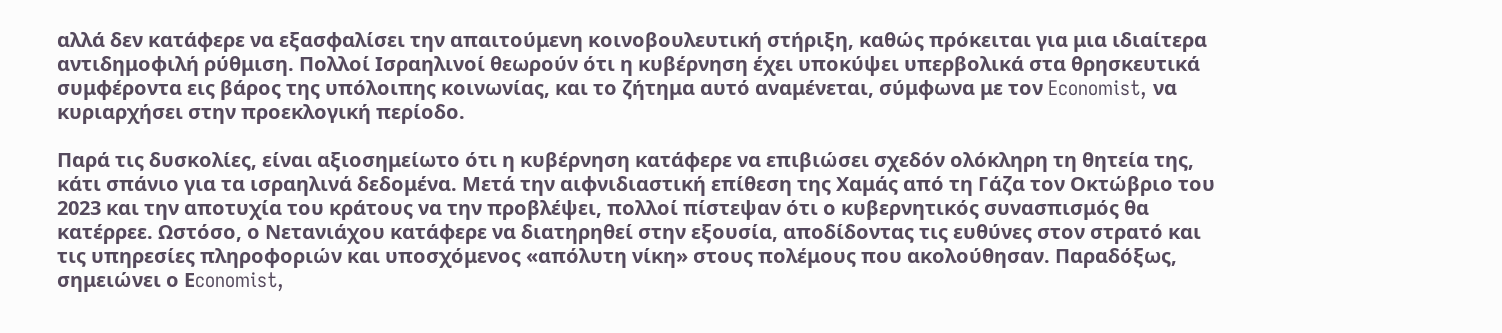αλλά δεν κατάφερε να εξασφαλίσει την απαιτούμενη κοινοβουλευτική στήριξη, καθώς πρόκειται για μια ιδιαίτερα αντιδημοφιλή ρύθμιση. Πολλοί Ισραηλινοί θεωρούν ότι η κυβέρνηση έχει υποκύψει υπερβολικά στα θρησκευτικά συμφέροντα εις βάρος της υπόλοιπης κοινωνίας, και το ζήτημα αυτό αναμένεται, σύμφωνα με τον Economist, να κυριαρχήσει στην προεκλογική περίοδο.

Παρά τις δυσκολίες, είναι αξιοσημείωτο ότι η κυβέρνηση κατάφερε να επιβιώσει σχεδόν ολόκληρη τη θητεία της, κάτι σπάνιο για τα ισραηλινά δεδομένα. Μετά την αιφνιδιαστική επίθεση της Χαμάς από τη Γάζα τον Οκτώβριο του 2023 και την αποτυχία του κράτους να την προβλέψει, πολλοί πίστεψαν ότι ο κυβερνητικός συνασπισμός θα κατέρρεε. Ωστόσο, ο Νετανιάχου κατάφερε να διατηρηθεί στην εξουσία, αποδίδοντας τις ευθύνες στον στρατό και τις υπηρεσίες πληροφοριών και υποσχόμενος «απόλυτη νίκη» στους πολέμους που ακολούθησαν. Παραδόξως, σημειώνει ο Εconomist,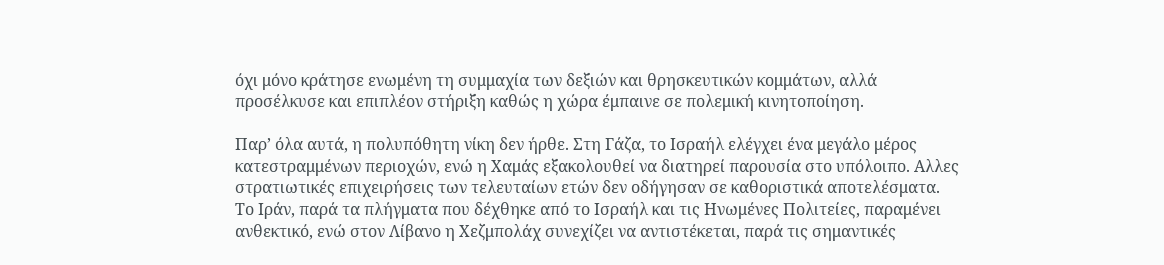όχι μόνο κράτησε ενωμένη τη συμμαχία των δεξιών και θρησκευτικών κομμάτων, αλλά προσέλκυσε και επιπλέον στήριξη καθώς η χώρα έμπαινε σε πολεμική κινητοποίηση.

Παρ’ όλα αυτά, η πολυπόθητη νίκη δεν ήρθε. Στη Γάζα, το Ισραήλ ελέγχει ένα μεγάλο μέρος κατεστραμμένων περιοχών, ενώ η Χαμάς εξακολουθεί να διατηρεί παρουσία στο υπόλοιπο. Αλλες στρατιωτικές επιχειρήσεις των τελευταίων ετών δεν οδήγησαν σε καθοριστικά αποτελέσματα. Το Ιράν, παρά τα πλήγματα που δέχθηκε από το Ισραήλ και τις Ηνωμένες Πολιτείες, παραμένει ανθεκτικό, ενώ στον Λίβανο η Χεζμπολάχ συνεχίζει να αντιστέκεται, παρά τις σημαντικές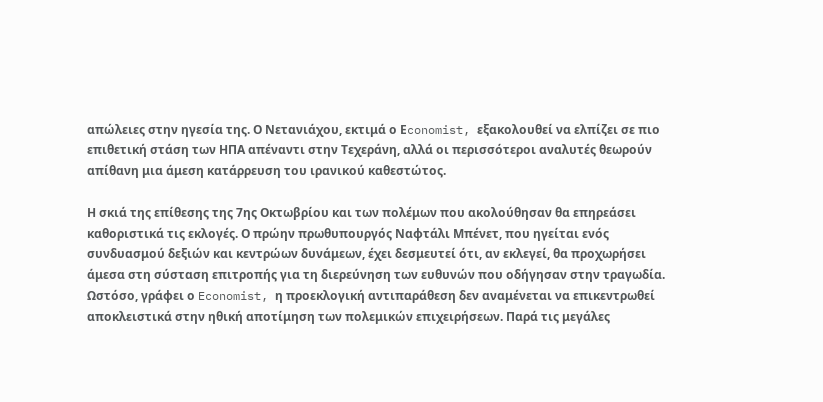απώλειες στην ηγεσία της. Ο Νετανιάχου, εκτιμά ο Εconomist, εξακολουθεί να ελπίζει σε πιο επιθετική στάση των ΗΠΑ απέναντι στην Τεχεράνη, αλλά οι περισσότεροι αναλυτές θεωρούν απίθανη μια άμεση κατάρρευση του ιρανικού καθεστώτος.

Η σκιά της επίθεσης της 7ης Οκτωβρίου και των πολέμων που ακολούθησαν θα επηρεάσει καθοριστικά τις εκλογές. Ο πρώην πρωθυπουργός Ναφτάλι Μπένετ, που ηγείται ενός συνδυασμού δεξιών και κεντρώων δυνάμεων, έχει δεσμευτεί ότι, αν εκλεγεί, θα προχωρήσει άμεσα στη σύσταση επιτροπής για τη διερεύνηση των ευθυνών που οδήγησαν στην τραγωδία. Ωστόσο, γράφει ο Economist, η προεκλογική αντιπαράθεση δεν αναμένεται να επικεντρωθεί αποκλειστικά στην ηθική αποτίμηση των πολεμικών επιχειρήσεων. Παρά τις μεγάλες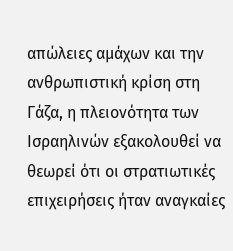απώλειες αμάχων και την ανθρωπιστική κρίση στη Γάζα, η πλειονότητα των Ισραηλινών εξακολουθεί να θεωρεί ότι οι στρατιωτικές επιχειρήσεις ήταν αναγκαίες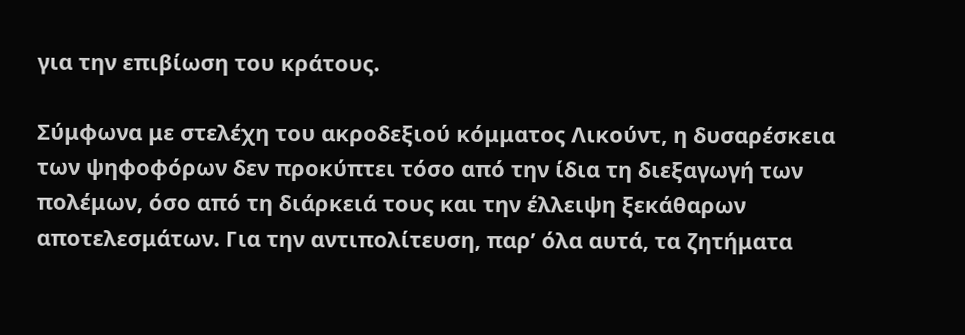για την επιβίωση του κράτους.

Σύμφωνα με στελέχη του ακροδεξιού κόμματος Λικούντ, η δυσαρέσκεια των ψηφοφόρων δεν προκύπτει τόσο από την ίδια τη διεξαγωγή των πολέμων, όσο από τη διάρκειά τους και την έλλειψη ξεκάθαρων αποτελεσμάτων. Για την αντιπολίτευση, παρ’ όλα αυτά, τα ζητήματα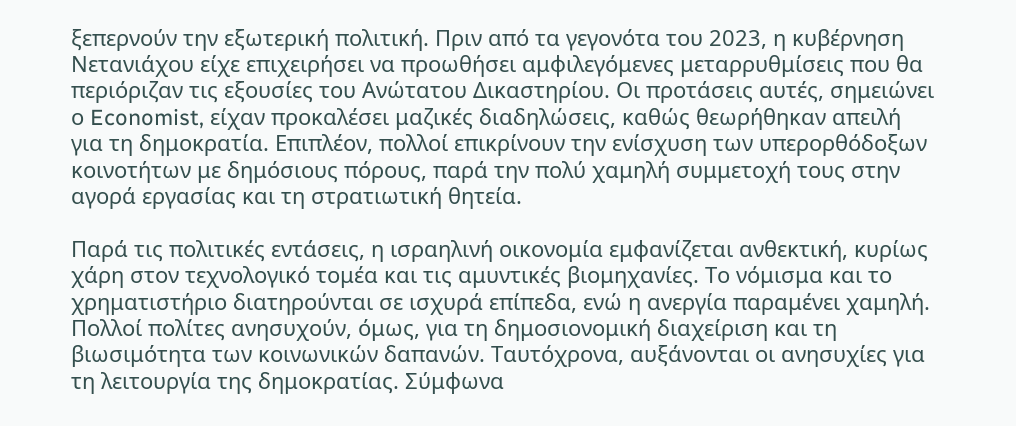ξεπερνούν την εξωτερική πολιτική. Πριν από τα γεγονότα του 2023, η κυβέρνηση Νετανιάχου είχε επιχειρήσει να προωθήσει αμφιλεγόμενες μεταρρυθμίσεις που θα περιόριζαν τις εξουσίες του Ανώτατου Δικαστηρίου. Οι προτάσεις αυτές, σημειώνει ο Economist, είχαν προκαλέσει μαζικές διαδηλώσεις, καθώς θεωρήθηκαν απειλή για τη δημοκρατία. Επιπλέον, πολλοί επικρίνουν την ενίσχυση των υπερορθόδοξων κοινοτήτων με δημόσιους πόρους, παρά την πολύ χαμηλή συμμετοχή τους στην αγορά εργασίας και τη στρατιωτική θητεία.

Παρά τις πολιτικές εντάσεις, η ισραηλινή οικονομία εμφανίζεται ανθεκτική, κυρίως χάρη στον τεχνολογικό τομέα και τις αμυντικές βιομηχανίες. Το νόμισμα και το χρηματιστήριο διατηρούνται σε ισχυρά επίπεδα, ενώ η ανεργία παραμένει χαμηλή. Πολλοί πολίτες ανησυχούν, όμως, για τη δημοσιονομική διαχείριση και τη βιωσιμότητα των κοινωνικών δαπανών. Ταυτόχρονα, αυξάνονται οι ανησυχίες για τη λειτουργία της δημοκρατίας. Σύμφωνα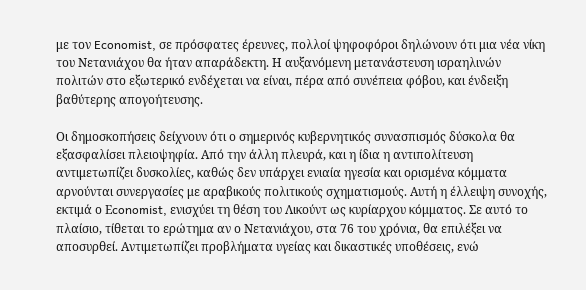με τον Economist, σε πρόσφατες έρευνες, πολλοί ψηφοφόροι δηλώνουν ότι μια νέα νίκη του Νετανιάχου θα ήταν απαράδεκτη. Η αυξανόμενη μετανάστευση ισραηλινών πολιτών στο εξωτερικό ενδέχεται να είναι, πέρα από συνέπεια φόβου, και ένδειξη βαθύτερης απογοήτευσης.

Οι δημοσκοπήσεις δείχνουν ότι ο σημερινός κυβερνητικός συνασπισμός δύσκολα θα εξασφαλίσει πλειοψηφία. Από την άλλη πλευρά, και η ίδια η αντιπολίτευση αντιμετωπίζει δυσκολίες, καθώς δεν υπάρχει ενιαία ηγεσία και ορισμένα κόμματα αρνούνται συνεργασίες με αραβικούς πολιτικούς σχηματισμούς. Αυτή η έλλειψη συνοχής, εκτιμά ο Εconomist, ενισχύει τη θέση του Λικούντ ως κυρίαρχου κόμματος. Σε αυτό το πλαίσιο, τίθεται το ερώτημα αν ο Νετανιάχου, στα 76 του χρόνια, θα επιλέξει να αποσυρθεί. Αντιμετωπίζει προβλήματα υγείας και δικαστικές υποθέσεις, ενώ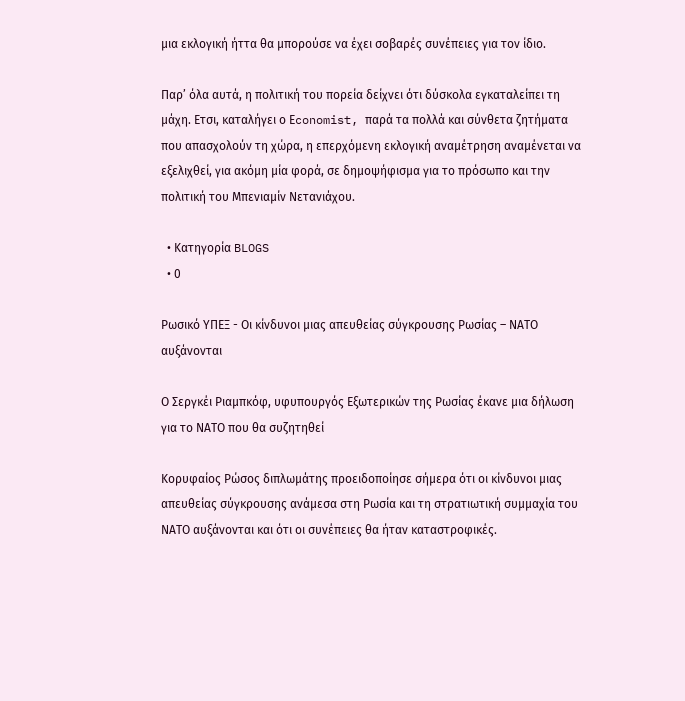μια εκλογική ήττα θα μπορούσε να έχει σοβαρές συνέπειες για τον ίδιο.

Παρ’ όλα αυτά, η πολιτική του πορεία δείχνει ότι δύσκολα εγκαταλείπει τη μάχη. Ετσι, καταλήγει ο Εconomist, παρά τα πολλά και σύνθετα ζητήματα που απασχολούν τη χώρα, η επερχόμενη εκλογική αναμέτρηση αναμένεται να εξελιχθεί, για ακόμη μία φορά, σε δημοψήφισμα για το πρόσωπο και την πολιτική του Μπενιαμίν Νετανιάχου.

  • Κατηγορία BLOGS
  • 0

Ρωσικό ΥΠΕΞ - Οι κίνδυνοι μιας απευθείας σύγκρουσης Ρωσίας – ΝΑΤΟ αυξάνονται

Ο Σεργκέι Ριαμπκόφ, υφυπουργός Εξωτερικών της Ρωσίας έκανε μια δήλωση για το ΝΑΤΟ που θα συζητηθεί

Κορυφαίος Ρώσος διπλωμάτης προειδοποίησε σήμερα ότι οι κίνδυνοι μιας απευθείας σύγκρουσης ανάμεσα στη Ρωσία και τη στρατιωτική συμμαχία του ΝΑΤΟ αυξάνονται και ότι οι συνέπειες θα ήταν καταστροφικές.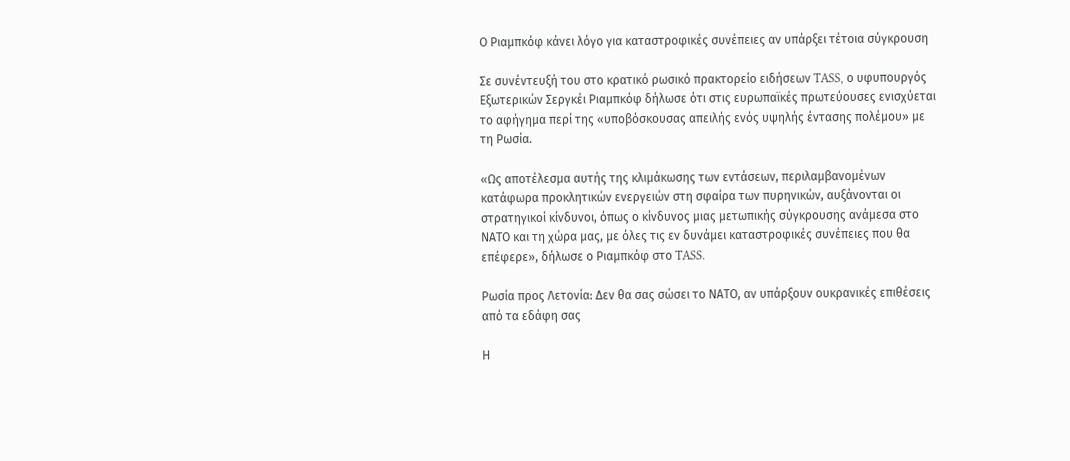Ο Ριαμπκόφ κάνει λόγο για καταστροφικές συνέπειες αν υπάρξει τέτοια σύγκρουση

Σε συνέντευξή του στο κρατικό ρωσικό πρακτορείο ειδήσεων TASS, ο υφυπουργός Εξωτερικών Σεργκέι Ριαμπκόφ δήλωσε ότι στις ευρωπαϊκές πρωτεύουσες ενισχύεται το αφήγημα περί της «υποβόσκουσας απειλής ενός υψηλής έντασης πολέμου» με τη Ρωσία.

«Ως αποτέλεσμα αυτής της κλιμάκωσης των εντάσεων, περιλαμβανομένων κατάφωρα προκλητικών ενεργειών στη σφαίρα των πυρηνικών, αυξάνονται οι στρατηγικοί κίνδυνοι, όπως ο κίνδυνος μιας μετωπικής σύγκρουσης ανάμεσα στο ΝΑΤΟ και τη χώρα μας, με όλες τις εν δυνάμει καταστροφικές συνέπειες που θα επέφερε», δήλωσε ο Ριαμπκόφ στο TASS.

Ρωσία προς Λετονία: Δεν θα σας σώσει το ΝΑΤΟ, αν υπάρξουν ουκρανικές επιθέσεις από τα εδάφη σας

Η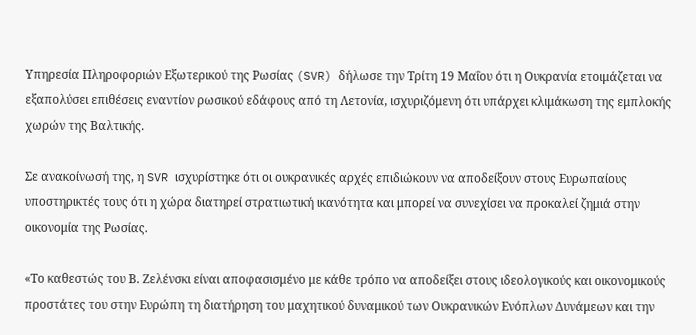Υπηρεσία Πληροφοριών Εξωτερικού της Ρωσίας (SVR) δήλωσε την Τρίτη 19 Μαΐου ότι η Ουκρανία ετοιμάζεται να εξαπολύσει επιθέσεις εναντίον ρωσικού εδάφους από τη Λετονία, ισχυριζόμενη ότι υπάρχει κλιμάκωση της εμπλοκής χωρών της Βαλτικής.

Σε ανακοίνωσή της, η SVR ισχυρίστηκε ότι οι ουκρανικές αρχές επιδιώκουν να αποδείξουν στους Ευρωπαίους υποστηρικτές τους ότι η χώρα διατηρεί στρατιωτική ικανότητα και μπορεί να συνεχίσει να προκαλεί ζημιά στην οικονομία της Ρωσίας.

«Το καθεστώς του Β. Ζελένσκι είναι αποφασισμένο με κάθε τρόπο να αποδείξει στους ιδεολογικούς και οικονομικούς προστάτες του στην Ευρώπη τη διατήρηση του μαχητικού δυναμικού των Ουκρανικών Ενόπλων Δυνάμεων και την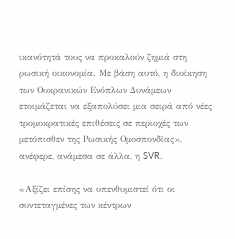ικανότητά τους να προκαλούν ζημιά στη ρωσική οικονομία. Με βάση αυτό, η διοίκηση των Ουκρανικών Ενόπλων Δυνάμεων ετοιμάζεται να εξαπολύσει μια σειρά από νέες τρομοκρατικές επιθέσεις σε περιοχές των μετόπισθεν της Ρωσικής Ομοσπονδίας», ανέφερε, ανάμεσα σε άλλα, η SVR.

«Αξίζει επίσης να υπενθυμιστεί ότι οι συντεταγμένες των κέντρων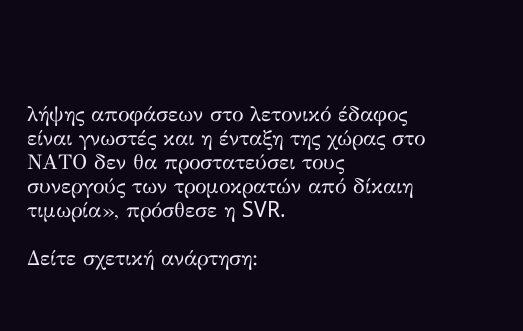λήψης αποφάσεων στο λετονικό έδαφος είναι γνωστές και η ένταξη της χώρας στο ΝΑΤΟ δεν θα προστατεύσει τους συνεργούς των τρομοκρατών από δίκαιη τιμωρία», πρόσθεσε η SVR.

Δείτε σχετική ανάρτηση: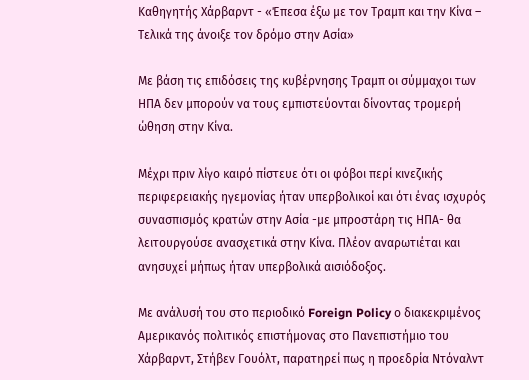Καθηγητής Χάρβαρντ - «Έπεσα έξω με τον Τραμπ και την Κίνα – Τελικά της άνοιξε τον δρόμο στην Ασία»

Με βάση τις επιδόσεις της κυβέρνησης Τραμπ οι σύμμαχοι των ΗΠΑ δεν μπορούν να τους εμπιστεύονται δίνοντας τρομερή ώθηση στην Κίνα.

Μέχρι πριν λίγο καιρό πίστευε ότι οι φόβοι περί κινεζικής περιφερειακής ηγεμονίας ήταν υπερβολικοί και ότι ένας ισχυρός συνασπισμός κρατών στην Ασία -με μπροστάρη τις ΗΠΑ- θα λειτουργούσε ανασχετικά στην Κίνα. Πλέον αναρωτιέται και ανησυχεί μήπως ήταν υπερβολικά αισιόδοξος.

Με ανάλυσή του στο περιοδικό Foreign Policy ο διακεκριμένος Αμερικανός πολιτικός επιστήμονας στο Πανεπιστήμιο του Χάρβαρντ, Στήβεν Γουόλτ, παρατηρεί πως η προεδρία Ντόναλντ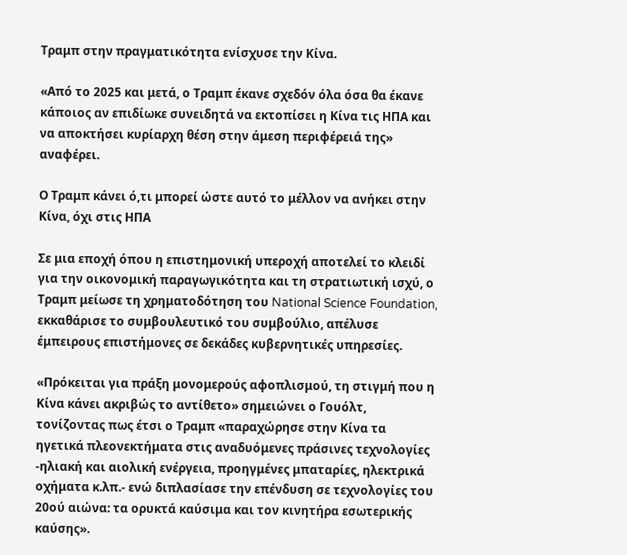Τραμπ στην πραγματικότητα ενίσχυσε την Κίνα.

«Από το 2025 και μετά, ο Τραμπ έκανε σχεδόν όλα όσα θα έκανε κάποιος αν επιδίωκε συνειδητά να εκτοπίσει η Κίνα τις ΗΠΑ και να αποκτήσει κυρίαρχη θέση στην άμεση περιφέρειά της» αναφέρει.

Ο Τραμπ κάνει ό,τι μπορεί ώστε αυτό το μέλλον να ανήκει στην Κίνα, όχι στις ΗΠΑ

Σε μια εποχή όπου η επιστημονική υπεροχή αποτελεί το κλειδί για την οικονομική παραγωγικότητα και τη στρατιωτική ισχύ, ο Τραμπ μείωσε τη χρηματοδότηση του National Science Foundation, εκκαθάρισε το συμβουλευτικό του συμβούλιο, απέλυσε έμπειρους επιστήμονες σε δεκάδες κυβερνητικές υπηρεσίες.

«Πρόκειται για πράξη μονομερούς αφοπλισμού, τη στιγμή που η Κίνα κάνει ακριβώς το αντίθετο» σημειώνει ο Γουόλτ, τονίζοντας πως έτσι ο Τραμπ «παραχώρησε στην Κίνα τα ηγετικά πλεονεκτήματα στις αναδυόμενες πράσινες τεχνολογίες -ηλιακή και αιολική ενέργεια, προηγμένες μπαταρίες, ηλεκτρικά οχήματα κ.λπ.- ενώ διπλασίασε την επένδυση σε τεχνολογίες του 20ού αιώνα: τα ορυκτά καύσιμα και τον κινητήρα εσωτερικής καύσης».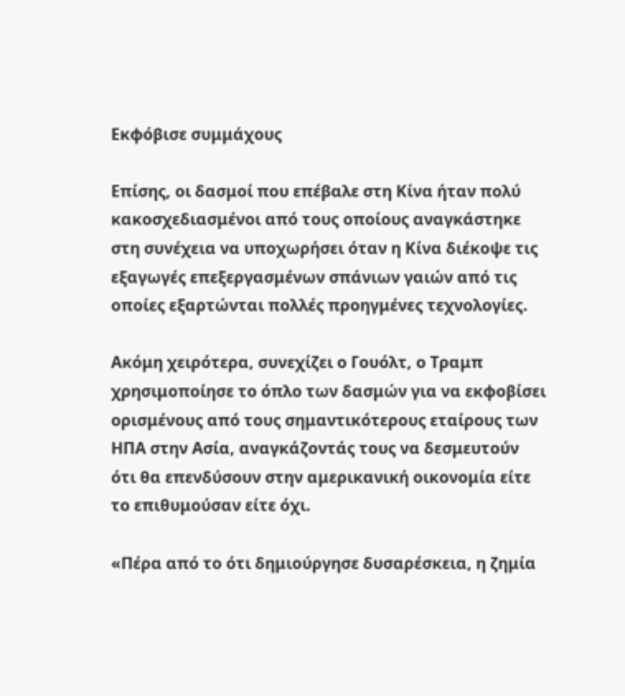Εκφόβισε συμμάχους

Επίσης, οι δασμοί που επέβαλε στη Κίνα ήταν πολύ κακοσχεδιασμένοι από τους οποίους αναγκάστηκε στη συνέχεια να υποχωρήσει όταν η Κίνα διέκοψε τις εξαγωγές επεξεργασμένων σπάνιων γαιών από τις οποίες εξαρτώνται πολλές προηγμένες τεχνολογίες.

Ακόμη χειρότερα, συνεχίζει ο Γουόλτ, ο Τραμπ χρησιμοποίησε το όπλο των δασμών για να εκφοβίσει ορισμένους από τους σημαντικότερους εταίρους των ΗΠΑ στην Ασία, αναγκάζοντάς τους να δεσμευτούν ότι θα επενδύσουν στην αμερικανική οικονομία είτε το επιθυμούσαν είτε όχι.

«Πέρα από το ότι δημιούργησε δυσαρέσκεια, η ζημία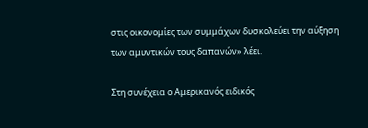στις οικονομίες των συμμάχων δυσκολεύει την αύξηση των αμυντικών τους δαπανών» λέει.

Στη συνέχεια ο Αμερικανός ειδικός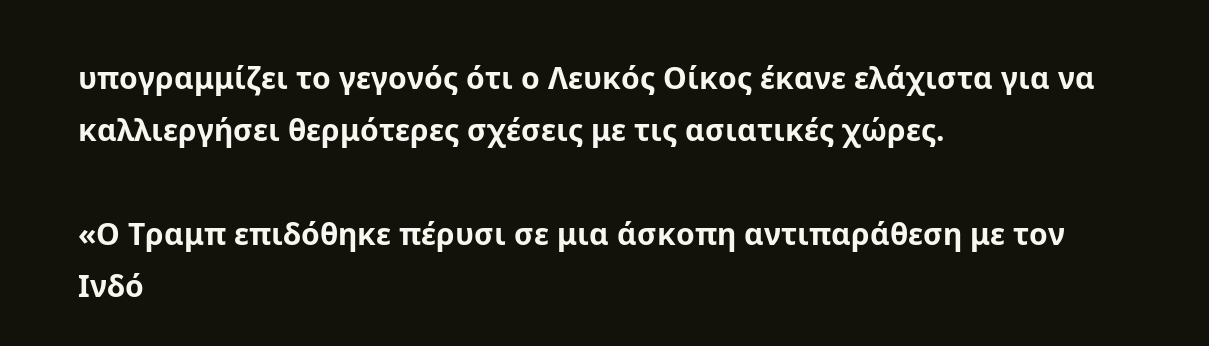υπογραμμίζει το γεγονός ότι ο Λευκός Οίκος έκανε ελάχιστα για να καλλιεργήσει θερμότερες σχέσεις με τις ασιατικές χώρες.

«Ο Τραμπ επιδόθηκε πέρυσι σε μια άσκοπη αντιπαράθεση με τον Ινδό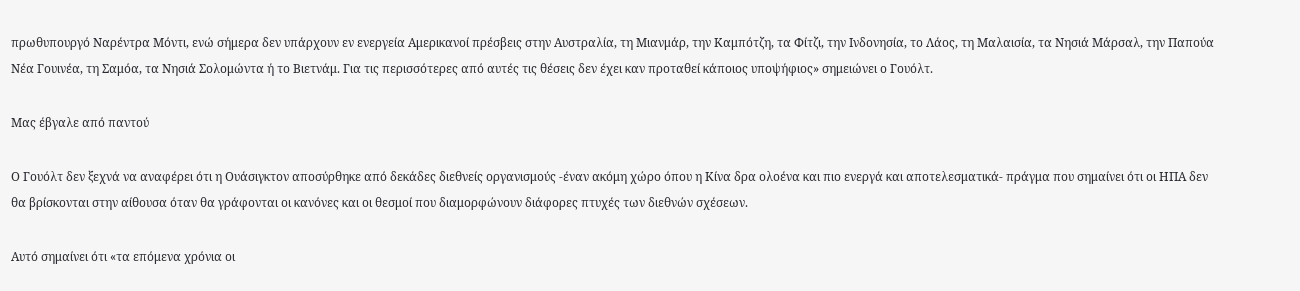πρωθυπουργό Ναρέντρα Μόντι, ενώ σήμερα δεν υπάρχουν εν ενεργεία Αμερικανοί πρέσβεις στην Αυστραλία, τη Μιανμάρ, την Καμπότζη, τα Φίτζι, την Ινδονησία, το Λάος, τη Μαλαισία, τα Νησιά Μάρσαλ, την Παπούα Νέα Γουινέα, τη Σαμόα, τα Νησιά Σολομώντα ή το Βιετνάμ. Για τις περισσότερες από αυτές τις θέσεις δεν έχει καν προταθεί κάποιος υποψήφιος» σημειώνει ο Γουόλτ.

Μας έβγαλε από παντού

Ο Γουόλτ δεν ξεχνά να αναφέρει ότι η Ουάσιγκτον αποσύρθηκε από δεκάδες διεθνείς οργανισμούς -έναν ακόμη χώρο όπου η Κίνα δρα ολοένα και πιο ενεργά και αποτελεσματικά- πράγμα που σημαίνει ότι οι ΗΠΑ δεν θα βρίσκονται στην αίθουσα όταν θα γράφονται οι κανόνες και οι θεσμοί που διαμορφώνουν διάφορες πτυχές των διεθνών σχέσεων.

Αυτό σημαίνει ότι «τα επόμενα χρόνια οι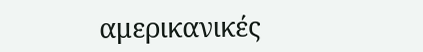αμερικανικές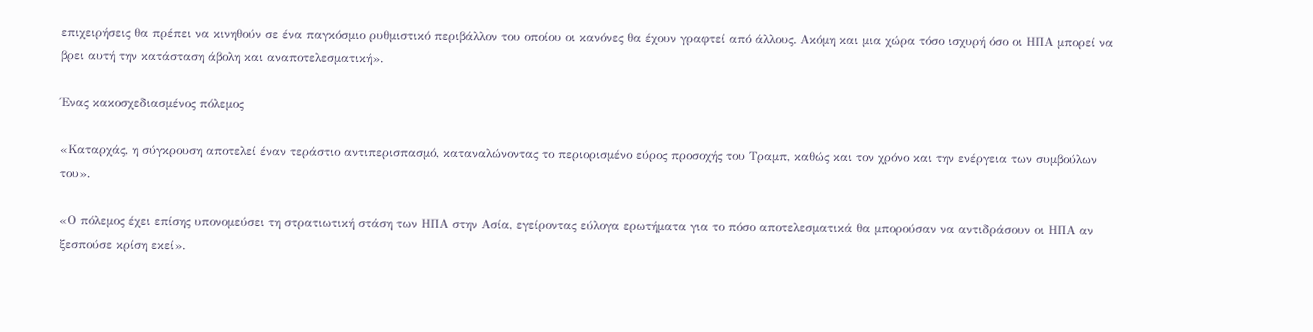επιχειρήσεις θα πρέπει να κινηθούν σε ένα παγκόσμιο ρυθμιστικό περιβάλλον του οποίου οι κανόνες θα έχουν γραφτεί από άλλους. Ακόμη και μια χώρα τόσο ισχυρή όσο οι ΗΠΑ μπορεί να βρει αυτή την κατάσταση άβολη και αναποτελεσματική».

Ένας κακοσχεδιασμένος πόλεμος

«Καταρχάς, η σύγκρουση αποτελεί έναν τεράστιο αντιπερισπασμό, καταναλώνοντας το περιορισμένο εύρος προσοχής του Τραμπ, καθώς και τον χρόνο και την ενέργεια των συμβούλων του».

«Ο πόλεμος έχει επίσης υπονομεύσει τη στρατιωτική στάση των ΗΠΑ στην Ασία, εγείροντας εύλογα ερωτήματα για το πόσο αποτελεσματικά θα μπορούσαν να αντιδράσουν οι ΗΠΑ αν ξεσπούσε κρίση εκεί».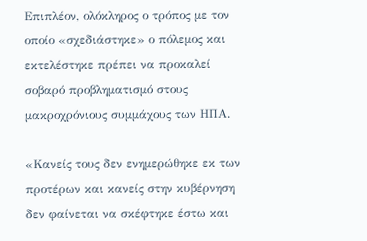Επιπλέον, ολόκληρος ο τρόπος με τον οποίο «σχεδιάστηκε» ο πόλεμος και εκτελέστηκε πρέπει να προκαλεί σοβαρό προβληματισμό στους μακροχρόνιους συμμάχους των ΗΠΑ.

«Κανείς τους δεν ενημερώθηκε εκ των προτέρων και κανείς στην κυβέρνηση δεν φαίνεται να σκέφτηκε έστω και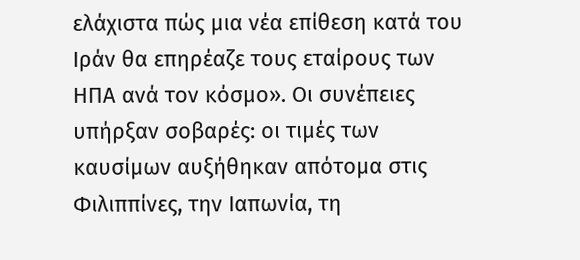ελάχιστα πώς μια νέα επίθεση κατά του Ιράν θα επηρέαζε τους εταίρους των ΗΠΑ ανά τον κόσμο». Οι συνέπειες υπήρξαν σοβαρές: οι τιμές των καυσίμων αυξήθηκαν απότομα στις Φιλιππίνες, την Ιαπωνία, τη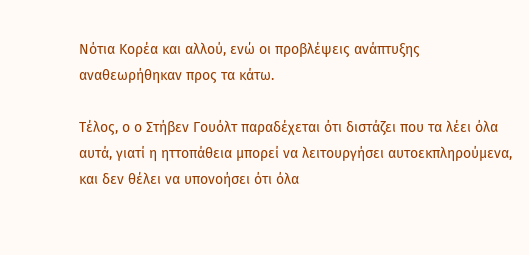Νότια Κορέα και αλλού, ενώ οι προβλέψεις ανάπτυξης αναθεωρήθηκαν προς τα κάτω.

Τέλος, ο ο Στήβεν Γουόλτ παραδέχεται ότι διστάζει που τα λέει όλα αυτά, γιατί η ηττοπάθεια μπορεί να λειτουργήσει αυτοεκπληρούμενα, και δεν θέλει να υπονοήσει ότι όλα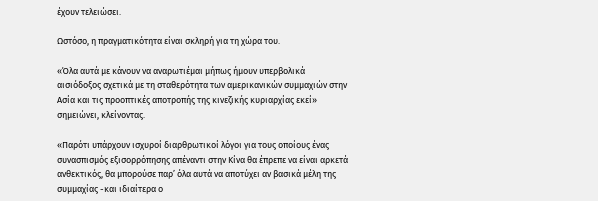έχουν τελειώσει.

Ωστόσο, η πραγματικότητα είναι σκληρή για τη χώρα του.

«Όλα αυτά με κάνουν να αναρωτιέμαι μήπως ήμουν υπερβολικά αισιόδοξος σχετικά με τη σταθερότητα των αμερικανικών συμμαχιών στην Ασία και τις προοπτικές αποτροπής της κινεζικής κυριαρχίας εκεί» σημειώνει, κλείνοντας.

«Παρότι υπάρχουν ισχυροί διαρθρωτικοί λόγοι για τους οποίους ένας συνασπισμός εξισορρόπησης απέναντι στην Κίνα θα έπρεπε να είναι αρκετά ανθεκτικός, θα μπορούσε παρ’ όλα αυτά να αποτύχει αν βασικά μέλη της συμμαχίας -και ιδιαίτερα ο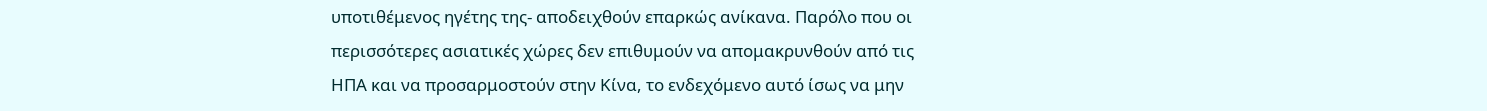υποτιθέμενος ηγέτης της- αποδειχθούν επαρκώς ανίκανα. Παρόλο που οι περισσότερες ασιατικές χώρες δεν επιθυμούν να απομακρυνθούν από τις ΗΠΑ και να προσαρμοστούν στην Κίνα, το ενδεχόμενο αυτό ίσως να μην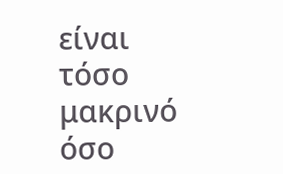είναι τόσο μακρινό όσο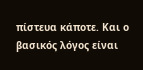πίστευα κάποτε. Και ο βασικός λόγος είναι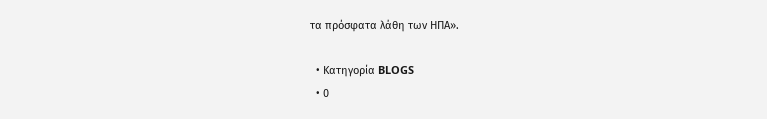τα πρόσφατα λάθη των ΗΠΑ».

  • Κατηγορία BLOGS
  • 0